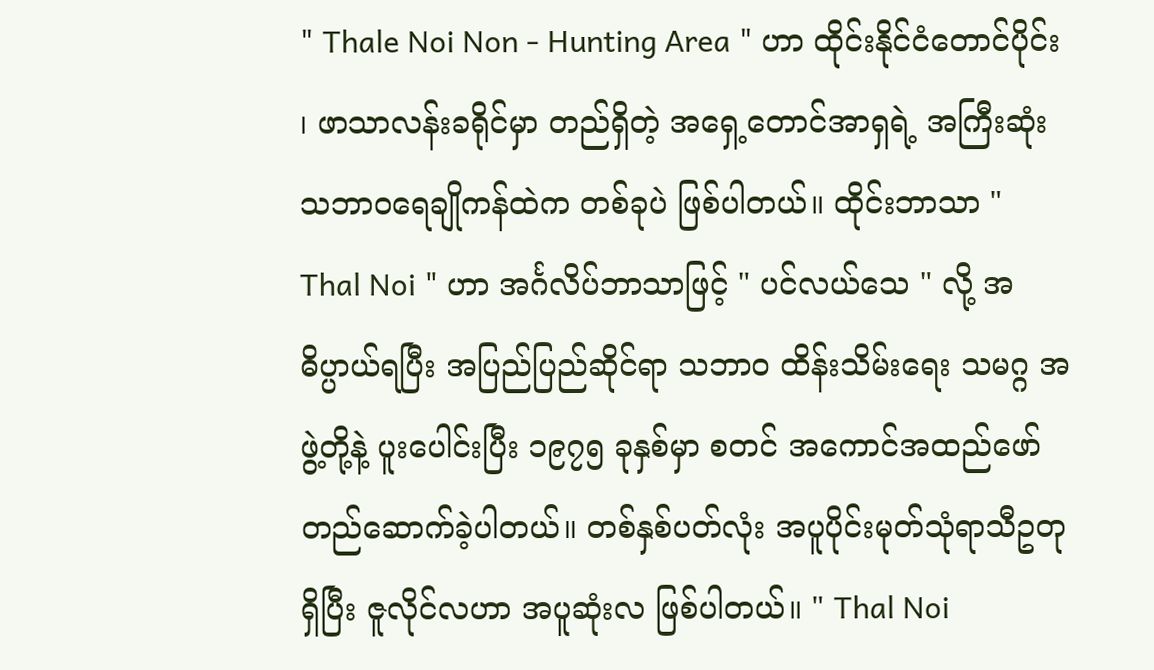" Thale Noi Non - Hunting Area " ဟာ ထိုင်းနိုင်ငံတောင်ပိုင်း ၊ ဖာသာလန်းခရိုင်မှာ တည်ရှိတဲ့ အရှေ့တောင်အာရှရဲ့ အကြီးဆုံး သဘာဝရေချိုကန်ထဲက တစ်ခုပဲ ဖြစ်ပါတယ်။ ထိုင်းဘာသာ " Thal Noi " ဟာ အင်္ဂလိပ်ဘာသာဖြင့် " ပင်လယ်သေ " လို့ အဓိပ္ပာယ်ရပြီး အပြည်ပြည်ဆိုင်ရာ သဘာဝ ထိန်းသိမ်းရေး သမဂ္ဂ အဖွဲ့တို့နဲ့ ပူးပေါင်းပြီး ၁၉၇၅ ခုနှစ်မှာ စတင် အကောင်အထည်ဖော် တည်ဆောက်ခဲ့ပါတယ်။ တစ်နှစ်ပတ်လုံး အပူပိုင်းမုတ်သုံရာသီဥတုရှိပြီး ဇူလိုင်လဟာ အပူဆုံးလ ဖြစ်ပါတယ်။ " Thal Noi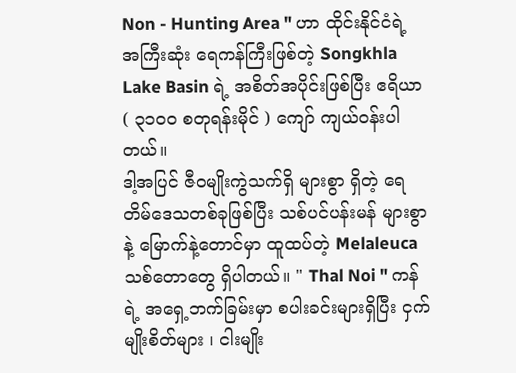Non - Hunting Area " ဟာ ထိုင်းနိုင်ငံရဲ့ အကြီးဆုံး ရေကန်ကြီးဖြစ်တဲ့ Songkhla Lake Basin ရဲ့ အစိတ်အပိုင်းဖြစ်ပြီး ဧရိယာ ( ၃၁၀၀ စတုရန်းမိုင် ) ကျော် ကျယ်ဝန်းပါတယ်။
ဒါ့အပြင် ဇီဝမျိုးကွဲသက်ရှိ များစွာ ရှိတဲ့ ရေတိမ်ဒေသတစ်ခုဖြစ်ပြီး သစ်ပင်ပန်းမန် များစွာ နဲ့ မြောက်နဲ့တောင်မှာ ထူထပ်တဲ့ Melaleuca သစ်တောတွေ ရှိပါတယ်။ " Thal Noi " ကန်ရဲ့ အရှေ့ဘက်ခြမ်းမှာ စပါးခင်းများရှိပြီး ငှက်မျိုးစိတ်များ ၊ ငါးမျိုး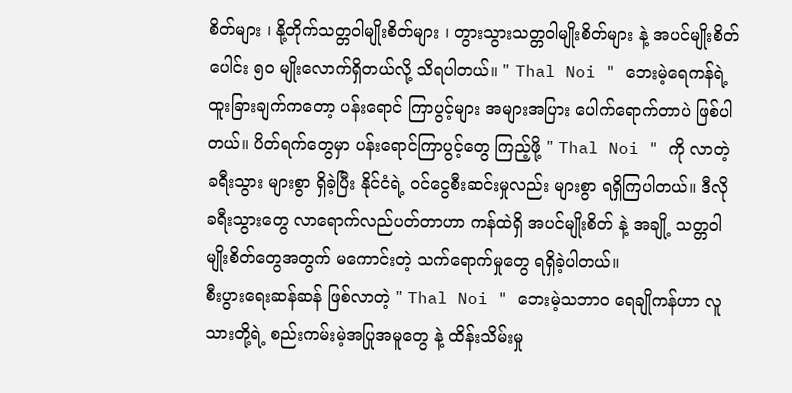စိတ်များ ၊ နို့တိုက်သတ္တဝါမျိုးစိတ်များ ၊ တွားသွားသတ္တဝါမျိုးစိတ်များ နဲ့ အပင်မျိုးစိတ်ပေါင်း ၅၀ မျိုးလောက်ရှိတယ်လို့ သိရပါတယ်။ " Thal Noi " ဘေးမဲ့ရေကန်ရဲ့ ထူးခြားချက်ကတော့ ပန်းရောင် ကြာပွင့်များ အများအပြား ပေါက်ရောက်တာပဲ ဖြစ်ပါတယ်။ ပိတ်ရက်တွေမှာ ပန်းရောင်ကြာပွင့်တွေ ကြည့်ဖို့ " Thal Noi " ကို လာတဲ့ ခရီးသွား များစွာ ရှိခဲ့ပြီး နိုင်ငံရဲ့ ဝင်ငွေစီးဆင်းမှုလည်း များစွာ ရရှိကြပါတယ်။ ဒီလို ခရီးသွားတွေ လာရောက်လည်ပတ်တာဟာ ကန်ထဲရှိ အပင်မျိုးစိတ် နဲ့ အချို့ သတ္တဝါမျိုးစိတ်တွေအတွက် မကောင်းတဲ့ သက်ရောက်မှုတွေ ရရှိခဲ့ပါတယ်။
စီးပွားရေးဆန်ဆန် ဖြစ်လာတဲ့ " Thal Noi " ဘေးမဲ့သဘာဝ ရေချိုကန်ဟာ လူသားတို့ရဲ့ စည်းကမ်းမဲ့အပြုအမူတွေ နဲ့ ထိန်းသိမ်းမှု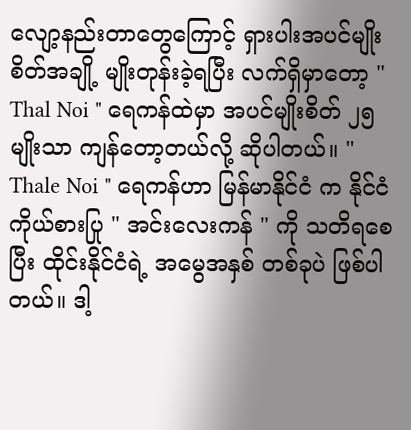လျော့နည်းတာတွေကြောင့် ရှားပါးအပင်မျိုးစိတ်အချို့ မျိုးတုန်းခဲ့ရပြီး လက်ရှိမှာတော့ " Thal Noi " ရေကန်ထဲမှာ အပင်မျိုးစိတ် ၂၅ မျိုးသာ ကျန်တော့တယ်လို့ ဆိုပါတယ်။ " Thale Noi " ရေကန်ဟာ မြန်မာနိုင်ငံ က နိုင်ငံကိုယ်စားပြု " အင်းလေးကန် " ကို သတိရစေပြီး ထိုင်းနိုင်ငံရဲ့ အမွေအနှစ် တစ်ခုပဲ ဖြစ်ပါတယ်။ ဒါ့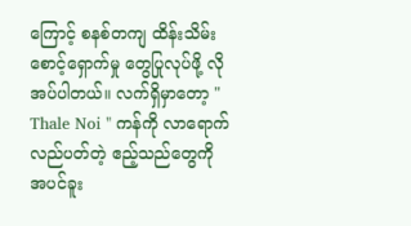ကြောင့် စနစ်တကျ ထိန်းသိမ်းစောင့်ရှောက်မှု တွေပြုလုပ်ဖို့ လိုအပ်ပါတယ်။ လက်ရှိမှာတော့ " Thale Noi " ကန်ကို လာရောက်လည်ပတ်တဲ့ ဧည့်သည်တွေကို အပင်ခူး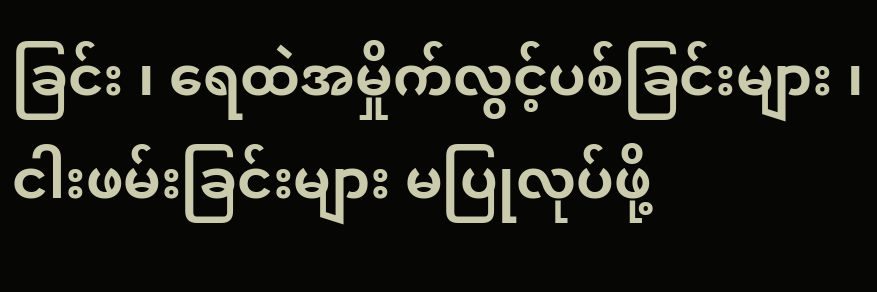ခြင်း ၊ ရေထဲအမှိုက်လွင့်ပစ်ခြင်းများ ၊ ငါးဖမ်းခြင်းများ မပြုလုပ်ဖို့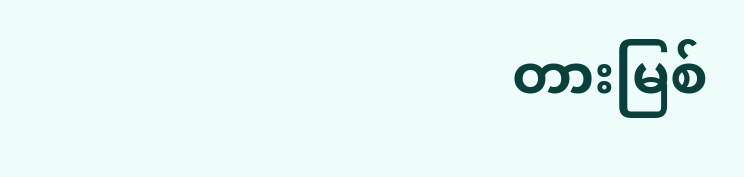တားမြစ်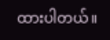ထားပါတယ်။